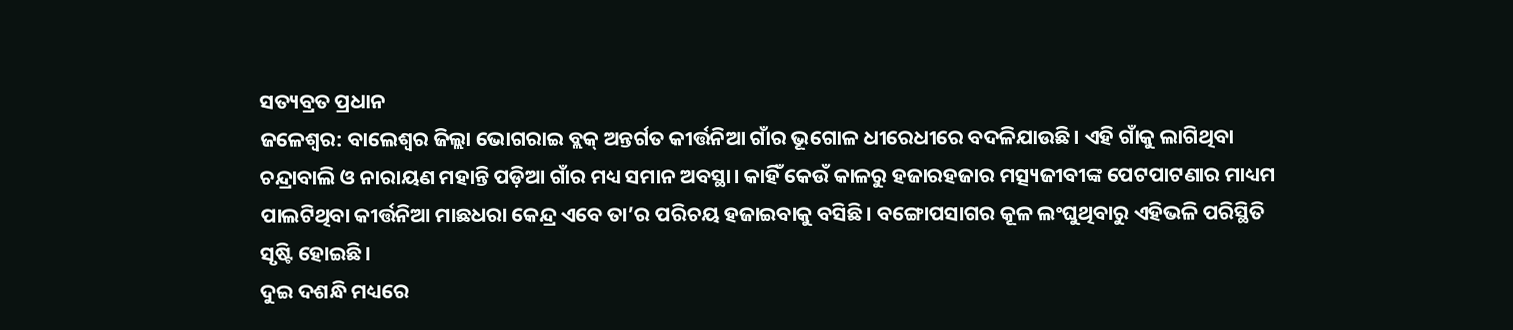ସତ୍ୟବ୍ରତ ପ୍ରଧାନ
ଜଳେଶ୍ୱର: ବାଲେଶ୍ବର ଜିଲ୍ଲା ଭୋଗରାଇ ବ୍ଲକ୍ ଅନ୍ତର୍ଗତ କୀର୍ତ୍ତନିଆ ଗାଁର ଭୂଗୋଳ ଧୀରେଧୀରେ ବଦଳିଯାଉଛି। ଏହି ଗାଁକୁ ଲାଗିଥିବା ଚନ୍ଦ୍ରାବାଲି ଓ ନାରାୟଣ ମହାନ୍ତି ପଡ଼ିଆ ଗାଁର ମଧ୍ୟ ସମାନ ଅବସ୍ଥା। କାହିଁ କେଉଁ କାଳରୁ ହଜାରହଜାର ମତ୍ସ୍ୟଜୀବୀଙ୍କ ପେଟପାଟଣାର ମାଧ୍ୟମ ପାଲଟିଥିବା କୀର୍ତ୍ତନିଆ ମାଛଧରା କେନ୍ଦ୍ର ଏବେ ତା’ର ପରିଚୟ ହଜାଇବାକୁ ବସିଛି। ବଙ୍ଗୋପସାଗର କୂଳ ଲଂଘୁଥିବାରୁ ଏହିଭଳି ପରିସ୍ଥିତି ସୃଷ୍ଟି ହୋଇଛି।
ଦୁଇ ଦଶନ୍ଧି ମଧ୍ୟରେ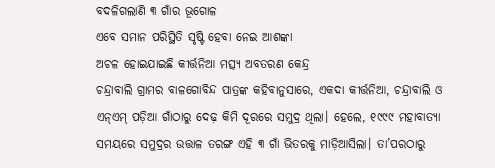ବଦଳିଗଲାଣି ୩ ଗାଁର ଭୂଗୋଳ
ଏବେ ସମାନ ପରିସ୍ଥିତି ସୃଷ୍ଟି ହେବା ନେଇ ଆଶଙ୍କା
ଅଚଳ ହୋଇଯାଇଛି କୀର୍ତ୍ତନିଆ ମତ୍ସ୍ୟ ଅବତରଣ କେନ୍ଦ୍ର
ଚନ୍ଦ୍ରାବାଲି ଗ୍ରାମର ବାଳଗୋବିନ୍ଦ ପାତ୍ରଙ୍କ କହିବାନୁସାରେ, ଏକଦା କୀର୍ତ୍ତନିଆ, ଚନ୍ଦ୍ରାବାଲି ଓ ଏନ୍ଏମ୍ ପଡ଼ିଆ ଗାଁଠାରୁ ଦେଢ଼ କିମି ଦୂରରେ ସମୁଦ୍ର ଥିଲା। ହେଲେ, ୧୯୯୯ ମହାବାତ୍ୟା ସମୟରେ ସମୁଦ୍ରର ଉତ୍ତାଳ ତରଙ୍ଗ ଏହି ୩ ଗାଁ ଭିତରକୁ ମାଡ଼ିଆସିଲା। ତା’ପରଠାରୁ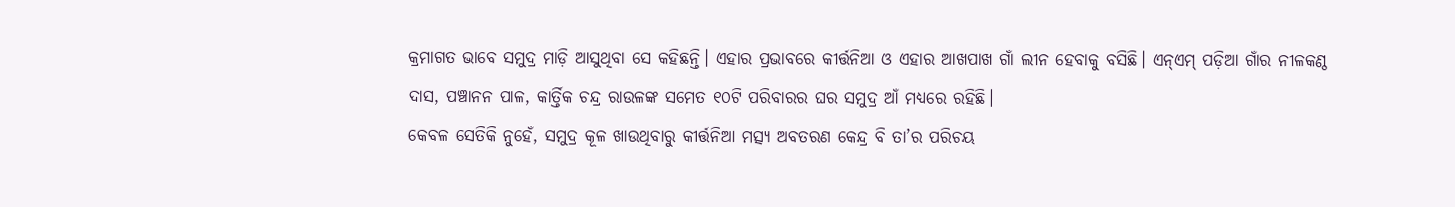କ୍ରମାଗତ ଭାବେ ସମୁଦ୍ର ମାଡ଼ି ଆସୁଥିବା ସେ କହିଛନ୍ତି। ଏହାର ପ୍ରଭାବରେ କୀର୍ତ୍ତନିଆ ଓ ଏହାର ଆଖପାଖ ଗାଁ ଲୀନ ହେବାକୁ ବସିଛି। ଏନ୍ଏମ୍ ପଡ଼ିଆ ଗାଁର ନୀଳକଣ୍ଠ ଦାସ, ପଞ୍ଚାନନ ପାଳ, କାର୍ତ୍ତିକ ଚନ୍ଦ୍ର ରାଉଳଙ୍କ ସମେତ ୧୦ଟି ପରିବାରର ଘର ସମୁଦ୍ର ଆଁ ମଧ୍ୟରେ ରହିଛି।
କେବଳ ସେତିକି ନୁହେଁ, ସମୁଦ୍ର କୂଳ ଖାଉଥିବାରୁ କୀର୍ତ୍ତନିଆ ମତ୍ସ୍ୟ ଅବତରଣ କେନ୍ଦ୍ର ବି ତା’ର ପରିଚୟ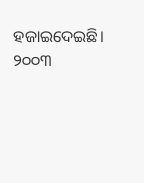ହଜାଇଦେଇଛି। ୨୦୦୩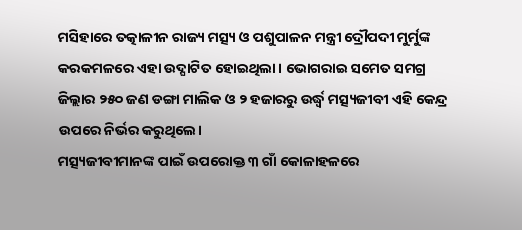ମସିହାରେ ତତ୍କାଳୀନ ରାଜ୍ୟ ମତ୍ସ୍ୟ ଓ ପଶୁପାଳନ ମନ୍ତ୍ରୀ ଦ୍ରୌପଦୀ ମୁର୍ମୁଙ୍କ କରକମଳରେ ଏହା ଉଦ୍ଘାଟିତ ହୋଇଥିଲା। ଭୋଗରାଇ ସମେତ ସମଗ୍ର ଜିଲ୍ଲାର ୨୫୦ ଜଣ ଡଙ୍ଗା ମାଲିକ ଓ ୨ ହଜାରରୁ ଉର୍ଦ୍ଧ୍ବ ମତ୍ସ୍ୟଜୀବୀ ଏହି କେନ୍ଦ୍ର ଉପରେ ନିର୍ଭର କରୁଥିଲେ।
ମତ୍ସ୍ୟଜୀବୀମାନଙ୍କ ପାଇଁ ଉପରୋକ୍ତ ୩ ଗାଁ କୋଳାହଳରେ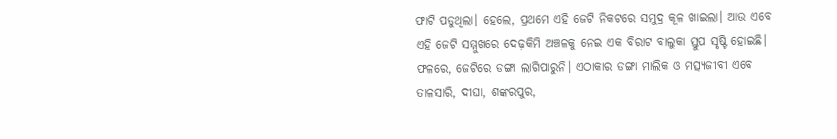ଫାଟି ପଡୁଥିଲା। ହେଲେ, ପ୍ରଥମେ ଏହି ଜେଟି ନିକଟରେ ସମୁଦ୍ର କୂଳ ଖାଇଲା। ଆଉ ଏବେ ଏହି ଜେଟି ସମ୍ମୁଖରେ ଦେଢ଼କିମି ଅଞ୍ଚଳକୁ ନେଇ ଏକ ବିରାଟ ବାଲୁକା ସ୍ତୁପ ସୃଷ୍ଟି ହୋଇଛି। ଫଳରେ, ଜେଟିରେ ଡଙ୍ଗା ଲାଗିପାରୁନି। ଏଠାକାର ଡଙ୍ଗା ମାଲିକ ଓ ମତ୍ସ୍ୟଜୀବୀ ଏବେ ତାଳସାରି, ଦୀଘା, ଶଙ୍କରପୁର,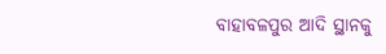ବାହାବଳପୁର ଆଦି ସ୍ଥାନକୁ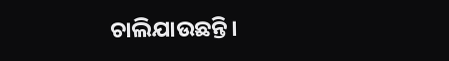ଚାଲିଯାଉଛନ୍ତି।